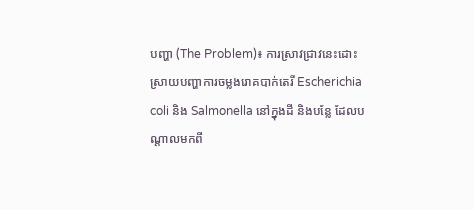បញ្ហា (The Problem)៖ ការស្រាវជ្រាវនេះដោះស្រាយបញ្ហាការចម្លងរោគបាក់តេរី Escherichia coli និង Salmonella នៅក្នុងដី និងបន្លែ ដែលបណ្តាលមកពី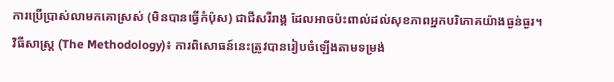ការប្រើប្រាស់លាមកគោស្រស់ (មិនបានធ្វើកំប៉ុស) ជាជីសរីរាង្គ ដែលអាចប៉ះពាល់ដល់សុខភាពអ្នកបរិភោគយ៉ាងធ្ងន់ធ្ងរ។
វិធីសាស្ត្រ (The Methodology)៖ ការពិសោធន៍នេះត្រូវបានរៀបចំឡើងតាមទម្រង់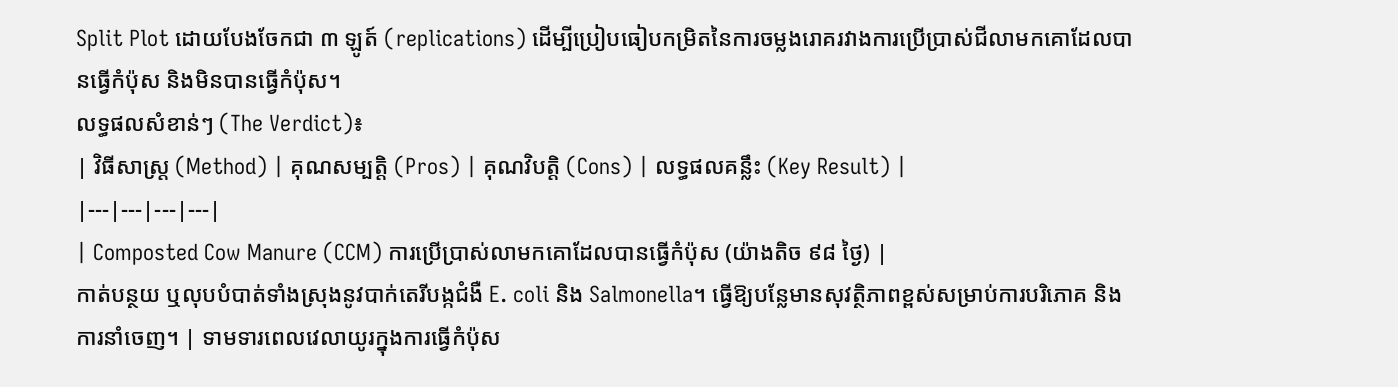Split Plot ដោយបែងចែកជា ៣ ឡូត៍ (replications) ដើម្បីប្រៀបធៀបកម្រិតនៃការចម្លងរោគរវាងការប្រើប្រាស់ជីលាមកគោដែលបានធ្វើកំប៉ុស និងមិនបានធ្វើកំប៉ុស។
លទ្ធផលសំខាន់ៗ (The Verdict)៖
| វិធីសាស្ត្រ (Method) | គុណសម្បត្តិ (Pros) | គុណវិបត្តិ (Cons) | លទ្ធផលគន្លឹះ (Key Result) |
|---|---|---|---|
| Composted Cow Manure (CCM) ការប្រើប្រាស់លាមកគោដែលបានធ្វើកំប៉ុស (យ៉ាងតិច ៩៨ ថ្ងៃ) |
កាត់បន្ថយ ឬលុបបំបាត់ទាំងស្រុងនូវបាក់តេរីបង្កជំងឺ E. coli និង Salmonella។ ធ្វើឱ្យបន្លែមានសុវត្ថិភាពខ្ពស់សម្រាប់ការបរិភោគ និងការនាំចេញ។ | ទាមទារពេលវេលាយូរក្នុងការធ្វើកំប៉ុស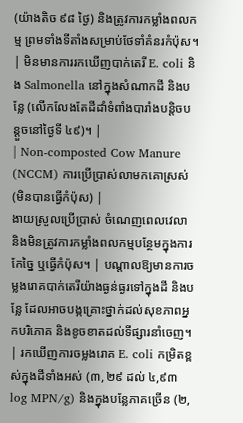(យ៉ាងតិច ៩៨ ថ្ងៃ) និងត្រូវការកម្លាំងពលកម្ម ព្រមទាំងទីតាំងសម្រាប់ថែទាំគំនរកំប៉ុស។ | មិនមានការរកឃើញបាក់តេរី E. coli និង Salmonella នៅក្នុងសំណាកដី និងបន្លែ (លើកលែងតែដីដាំទំពាំងបារាំងបន្តិចបន្តួចនៅថ្ងៃទី ៤៩)។ |
| Non-composted Cow Manure (NCCM) ការប្រើប្រាស់លាមកគោស្រស់ (មិនបានធ្វើកំប៉ុស) |
ងាយស្រួលប្រើប្រាស់ ចំណេញពេលវេលា និងមិនត្រូវការកម្លាំងពលកម្មបន្ថែមក្នុងការកែច្នៃ ឬធ្វើកំប៉ុស។ | បណ្តាលឱ្យមានការចម្លងរោគបាក់តេរីយ៉ាងធ្ងន់ធ្ងរទៅក្នុងដី និងបន្លែ ដែលអាចបង្កគ្រោះថ្នាក់ដល់សុខភាពអ្នកបរិភោគ និងខូចខាតដល់ទីផ្សារនាំចេញ។ | រកឃើញការចម្លងរោគ E. coli កម្រិតខ្ពស់ក្នុងដីទាំងអស់ (៣,២៩ ដល់ ៤,៩៣ log MPN/g) និងក្នុងបន្លែភាគច្រើន (២,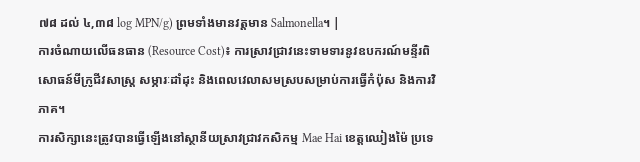៧៨ ដល់ ៤,៣៨ log MPN/g) ព្រមទាំងមានវត្តមាន Salmonella។ |
ការចំណាយលើធនធាន (Resource Cost)៖ ការស្រាវជ្រាវនេះទាមទារនូវឧបករណ៍មន្ទីរពិសោធន៍មីក្រូជីវសាស្រ្ត សម្ភារៈដាំដុះ និងពេលវេលាសមស្របសម្រាប់ការធ្វើកំប៉ុស និងការវិភាគ។
ការសិក្សានេះត្រូវបានធ្វើឡើងនៅស្ថានីយស្រាវជ្រាវកសិកម្ម Mae Hai ខេត្តឈៀងម៉ៃ ប្រទេ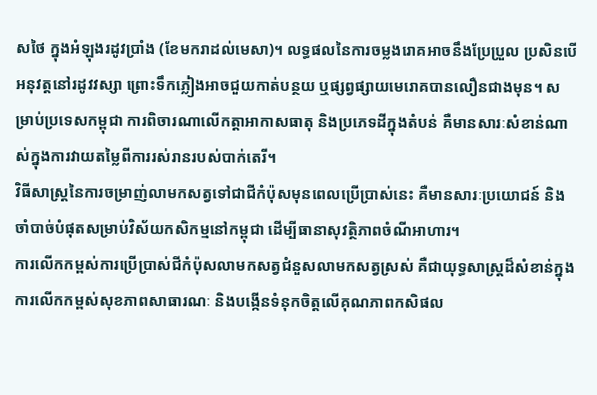សថៃ ក្នុងអំឡុងរដូវប្រាំង (ខែមករាដល់មេសា)។ លទ្ធផលនៃការចម្លងរោគអាចនឹងប្រែប្រួល ប្រសិនបើអនុវត្តនៅរដូវវស្សា ព្រោះទឹកភ្លៀងអាចជួយកាត់បន្ថយ ឬផ្សព្វផ្សាយមេរោគបានលឿនជាងមុន។ សម្រាប់ប្រទេសកម្ពុជា ការពិចារណាលើកត្តាអាកាសធាតុ និងប្រភេទដីក្នុងតំបន់ គឺមានសារៈសំខាន់ណាស់ក្នុងការវាយតម្លៃពីការរស់រានរបស់បាក់តេរី។
វិធីសាស្ត្រនៃការចម្រាញ់លាមកសត្វទៅជាជីកំប៉ុសមុនពេលប្រើប្រាស់នេះ គឺមានសារៈប្រយោជន៍ និងចាំបាច់បំផុតសម្រាប់វិស័យកសិកម្មនៅកម្ពុជា ដើម្បីធានាសុវត្ថិភាពចំណីអាហារ។
ការលើកកម្ពស់ការប្រើប្រាស់ជីកំប៉ុសលាមកសត្វជំនួសលាមកសត្វស្រស់ គឺជាយុទ្ធសាស្ត្រដ៏សំខាន់ក្នុងការលើកកម្ពស់សុខភាពសាធារណៈ និងបង្កើនទំនុកចិត្តលើគុណភាពកសិផល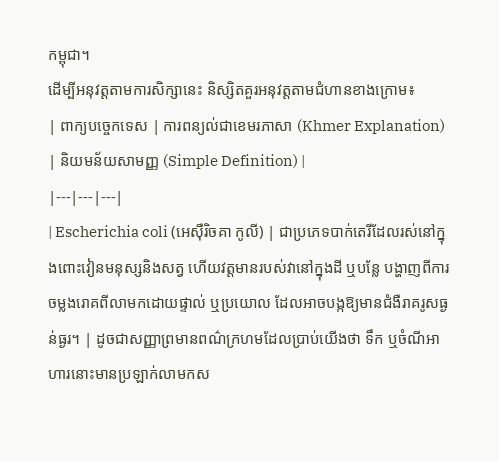កម្ពុជា។
ដើម្បីអនុវត្តតាមការសិក្សានេះ និស្សិតគួរអនុវត្តតាមជំហានខាងក្រោម៖
| ពាក្យបច្ចេកទេស | ការពន្យល់ជាខេមរភាសា (Khmer Explanation) | និយមន័យសាមញ្ញ (Simple Definition) |
|---|---|---|
| Escherichia coli (អេស៊ឺរិចគា កូលី) | ជាប្រភេទបាក់តេរីដែលរស់នៅក្នុងពោះវៀនមនុស្សនិងសត្វ ហើយវត្តមានរបស់វានៅក្នុងដី ឬបន្លែ បង្ហាញពីការចម្លងរោគពីលាមកដោយផ្ទាល់ ឬប្រយោល ដែលអាចបង្កឱ្យមានជំងឺរាគរូសធ្ងន់ធ្ងរ។ | ដូចជាសញ្ញាព្រមានពណ៌ក្រហមដែលប្រាប់យើងថា ទឹក ឬចំណីអាហារនោះមានប្រឡាក់លាមកស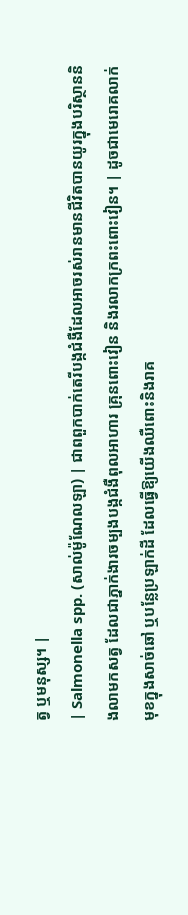ត្វ ឬមនុស្ស។ |
| Salmonella spp. (សាល់ម៉ូណែលឡា) | ជាពពួកបាក់តេរីបង្កជំងឺដែលអាចរស់រានមានជីវិតបានយូរក្នុងបរិស្ថាននិងលាមកសត្វ ដែលជាភ្នាក់ងារចម្បងបង្កជំងឺពុលអាហារ គ្រុនពោះវៀន និងរលាកក្រពះពោះវៀន។ | ដូចជាមេរោគលាក់មុខក្នុងសាច់ឆៅ ឬបន្លែប្រឡាក់ដី ដែលធ្វើឱ្យយើងឈឺពោះនិងរាគ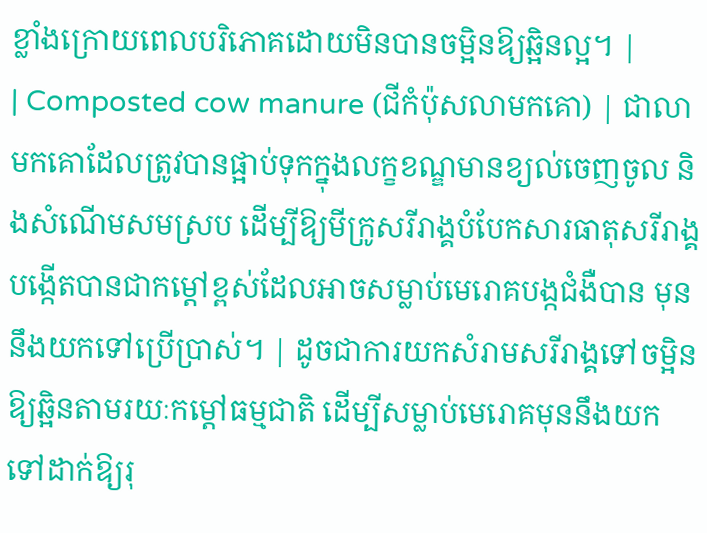ខ្លាំងក្រោយពេលបរិភោគដោយមិនបានចម្អិនឱ្យឆ្អិនល្អ។ |
| Composted cow manure (ជីកំប៉ុសលាមកគោ) | ជាលាមកគោដែលត្រូវបានផ្អាប់ទុកក្នុងលក្ខខណ្ឌមានខ្យល់ចេញចូល និងសំណើមសមស្រប ដើម្បីឱ្យមីក្រូសរីរាង្គបំបែកសារធាតុសរីរាង្គ បង្កើតបានជាកម្តៅខ្ពស់ដែលអាចសម្លាប់មេរោគបង្កជំងឺបាន មុននឹងយកទៅប្រើប្រាស់។ | ដូចជាការយកសំរាមសរីរាង្គទៅចម្អិនឱ្យឆ្អិនតាមរយៈកម្តៅធម្មជាតិ ដើម្បីសម្លាប់មេរោគមុននឹងយកទៅដាក់ឱ្យរុ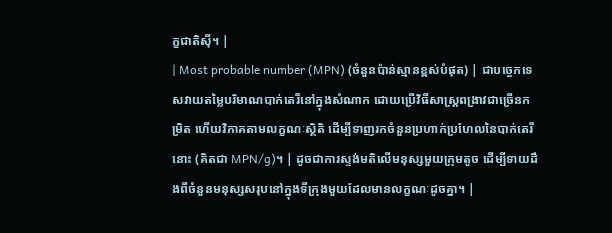ក្ខជាតិស៊ី។ |
| Most probable number (MPN) (ចំនួនប៉ាន់ស្មានខ្ពស់បំផុត) | ជាបច្ចេកទេសវាយតម្លៃបរិមាណបាក់តេរីនៅក្នុងសំណាក ដោយប្រើវិធីសាស្ត្រពង្រាវជាច្រើនកម្រិត ហើយវិភាគតាមលក្ខណៈស្ថិតិ ដើម្បីទាញរកចំនួនប្រហាក់ប្រហែលនៃបាក់តេរីនោះ (គិតជា MPN/g)។ | ដូចជាការស្ទង់មតិលើមនុស្សមួយក្រុមតូច ដើម្បីទាយដឹងពីចំនួនមនុស្សសរុបនៅក្នុងទីក្រុងមួយដែលមានលក្ខណៈដូចគ្នា។ |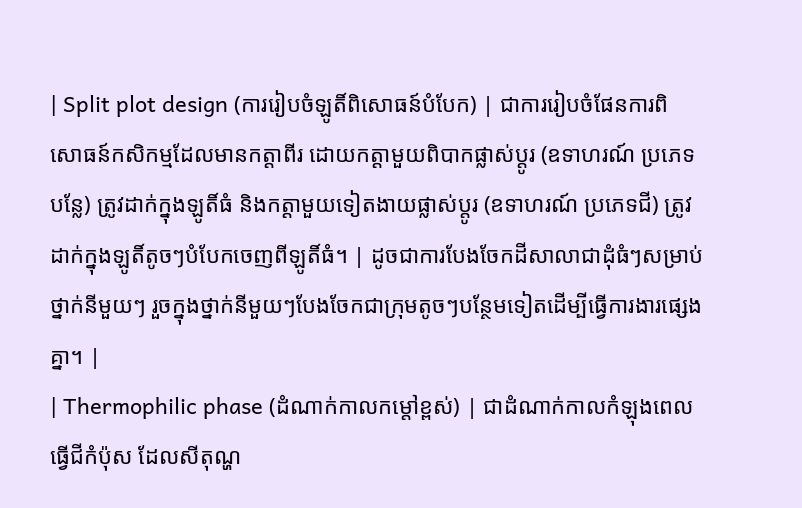| Split plot design (ការរៀបចំឡូតិ៍ពិសោធន៍បំបែក) | ជាការរៀបចំផែនការពិសោធន៍កសិកម្មដែលមានកត្តាពីរ ដោយកត្តាមួយពិបាកផ្លាស់ប្តូរ (ឧទាហរណ៍ ប្រភេទបន្លែ) ត្រូវដាក់ក្នុងឡូតិ៍ធំ និងកត្តាមួយទៀតងាយផ្លាស់ប្តូរ (ឧទាហរណ៍ ប្រភេទជី) ត្រូវដាក់ក្នុងឡូតិ៍តូចៗបំបែកចេញពីឡូតិ៍ធំ។ | ដូចជាការបែងចែកដីសាលាជាដុំធំៗសម្រាប់ថ្នាក់នីមួយៗ រួចក្នុងថ្នាក់នីមួយៗបែងចែកជាក្រុមតូចៗបន្ថែមទៀតដើម្បីធ្វើការងារផ្សេងគ្នា។ |
| Thermophilic phase (ដំណាក់កាលកម្តៅខ្ពស់) | ជាដំណាក់កាលកំឡុងពេលធ្វើជីកំប៉ុស ដែលសីតុណ្ហ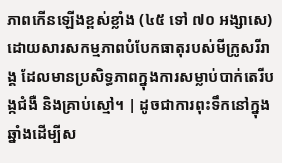ភាពកើនឡើងខ្ពស់ខ្លាំង (៤៥ ទៅ ៧០ អង្សាសេ) ដោយសារសកម្មភាពបំបែកធាតុរបស់មីក្រូសរីរាង្គ ដែលមានប្រសិទ្ធភាពក្នុងការសម្លាប់បាក់តេរីបង្កជំងឺ និងគ្រាប់ស្មៅ។ | ដូចជាការពុះទឹកនៅក្នុងឆ្នាំងដើម្បីស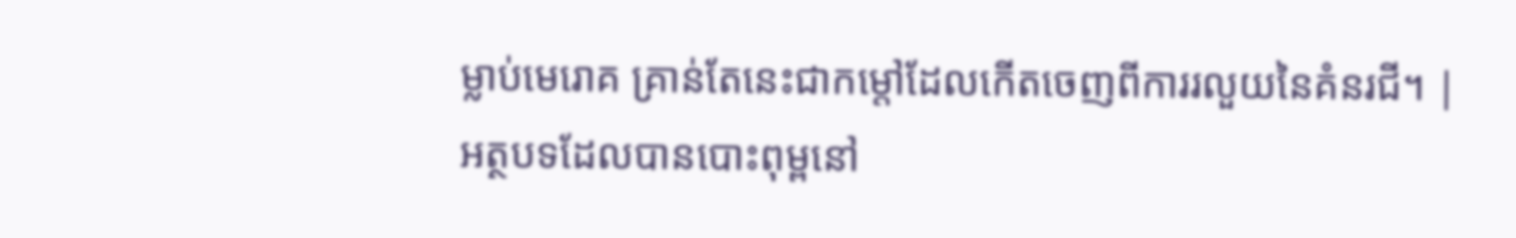ម្លាប់មេរោគ គ្រាន់តែនេះជាកម្តៅដែលកើតចេញពីការរលួយនៃគំនរជី។ |
អត្ថបទដែលបានបោះពុម្ពនៅ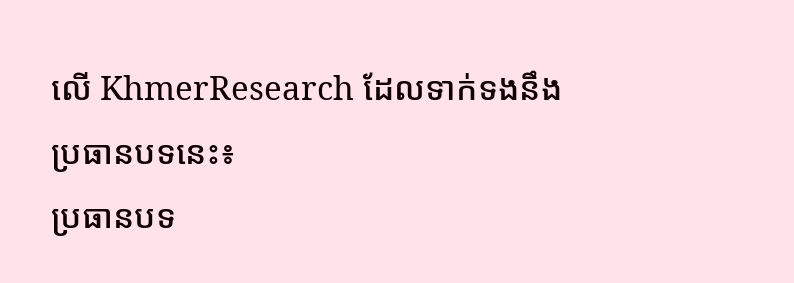លើ KhmerResearch ដែលទាក់ទងនឹងប្រធានបទនេះ៖
ប្រធានបទ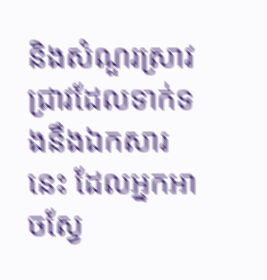និងសំណួរស្រាវជ្រាវដែលទាក់ទងនឹងឯកសារនេះ ដែលអ្នកអាចស្វែ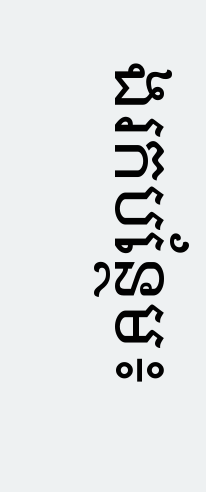ងរកបន្ថែម៖